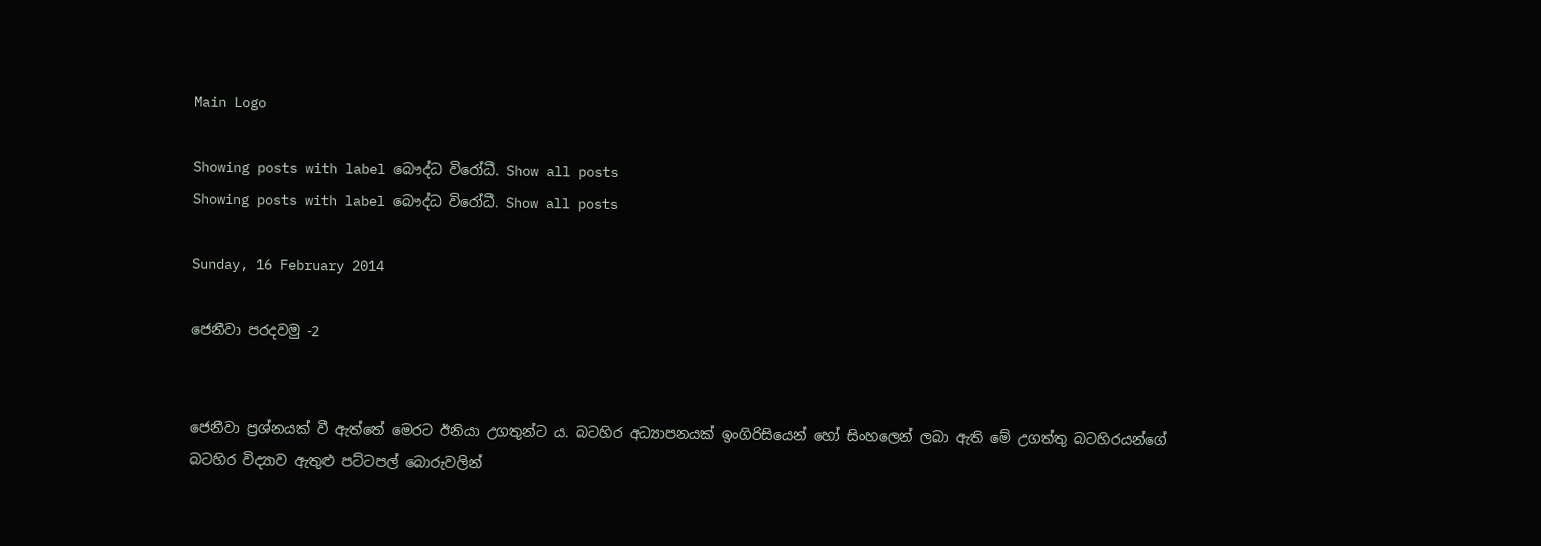Main Logo

Showing posts with label බෞද්ධ විරෝධී. Show all posts
Showing posts with label බෞද්ධ විරෝධී. Show all posts

Sunday, 16 February 2014

ජෙනීවා පරදවමු -2


ජෙනීවා ප්‍රශ්නයක් වී ඇත්තේ මෙරට ඊනියා උගතුන්ට ය. බටහිර අධ්‍යාපනයක් ඉංගිරිසියෙන් හෝ සිංහලෙන් ලබා ඇති මේ උගත්තු බටහිරයන්ගේ බටහිර විද්‍යාව ඇතුළු පට්ටපල් බොරුවලින්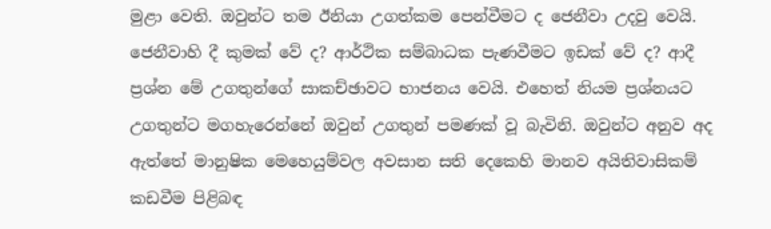මුළා වෙති. ඔවුන්ට තම ඊනියා උගත්කම පෙන්වීමට ද ජෙනීවා උදවු වෙයි. ජෙනීවාහි දී කුමක් වේ ද? ආර්ථික සම්බාධක පැණවීමට ඉඩක් වේ ද? ආදී ප්‍රශ්න මේ උගතුන්ගේ සාකච්ඡාවට භාජනය වෙයි. එහෙත් නියම ප්‍රශ්නයට උගතුන්ට මගහැරෙන්නේ ඔවුන් උගතුන් පමණක් වූ බැවිනි. ඔවුන්ට අනුව අද ඇත්තේ මානුෂික මෙහෙයුම්වල අවසාන සති දෙකෙහි මානව අයිතිවාසිකම් කඩවීම පිළිබඳ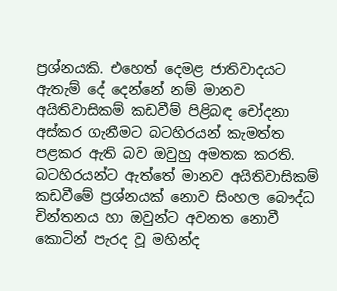ප්‍රශ්නයකි. එහෙත් දෙමළ ජාතිවාදයට ඇතැම් දේ දෙන්නේ නම් මානව අයිතිවාසිකම් කඩවීම් පිළිබඳ චෝදනා අස්කර ගැනීමට බටහිරයන් කැමත්ත පළකර ඇති බව ඔවුහු අමතක කරති. බටහිරයන්ට ඇත්තේ මානව අයිතිවාසිකම් කඩවීමේ ප්‍රශ්නයක් නොව සිංහල බෞද්ධ චින්තනය හා ඔවුන්ට අවනත නොවී කොටින් පැරද වූ මහින්ද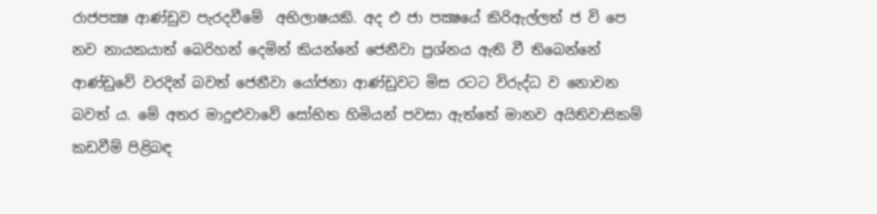රාජපක්‍ෂ ආණ්ඩුව පැරදවීමේ  අභිලාෂයකි. අද එ ජා පක්‍ෂයේ කිරිඇල්ලත් ජ වි පෙ නව නායකයාත් බෙරිහන් දෙමින් කියන්නේ ජෙනීවා ප්‍රශ්නය ඇති වී තිබෙන්නේ ආණ්ඩුවේ වරදින් බවත් ජෙනීවා යෝජනා ආණ්ඩුවට මිස රටට විරුද්ධ ව නොවන බවත් ය. මේ අතර මාදුළුවාවේ සෝභිත හිමියන් පවසා ඇත්තේ මානව අයිතිවාසිකම් කඩවීම් පිළිබඳ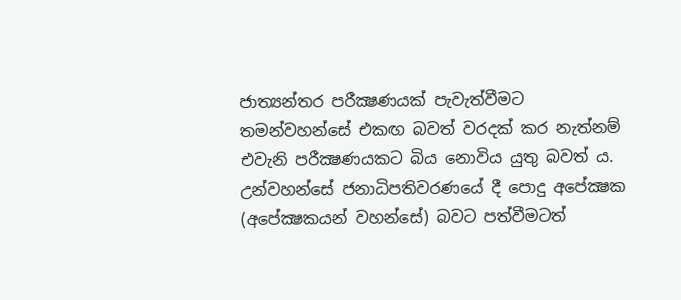ජාත්‍යන්තර පරීක්‍ෂණයක් පැවැත්වීමට තමන්වහන්සේ එකඟ බවත් වරදක් කර නැත්නම් එවැනි පරීක්‍ෂණයකට බිය නොවිය යුතු බවත් ය. උන්වහන්සේ ජනාධිපතිවරණයේ දී පොදු අපේක්‍ෂක (අපේක්‍ෂකයන් වහන්සේ) බවට පත්වීමටත්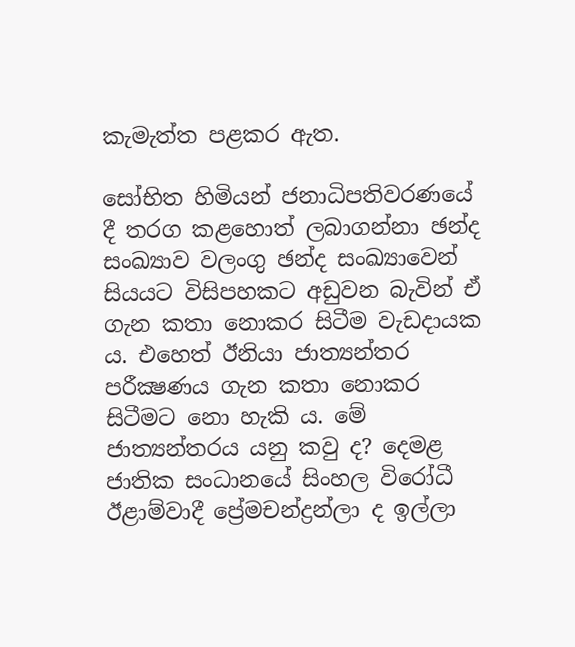කැමැත්ත පළකර ඇත.

සෝභිත හිමියන් ජනාධිපතිවරණයේ දී තරග කළහොත් ලබාගන්නා ඡන්ද සංඛ්‍යාව වලංගු ඡන්ද සංඛ්‍යාවෙන් සියයට විසිපහකට අඩුවන බැවින් ඒ ගැන කතා නොකර සිටීම වැඩදායක ය. එහෙත් ඊනියා ජාත්‍යන්තර පරීක්‍ෂණය ගැන කතා නොකර සිටීමට නො හැකි ය. මේ ජාත්‍යන්තරය යනු කවු ද? දෙමළ ජාතික සංධානයේ සිංහල විරෝධී ඊළාම්වාදී ප්‍රේමචන්ද්‍රන්ලා ද ඉල්ලා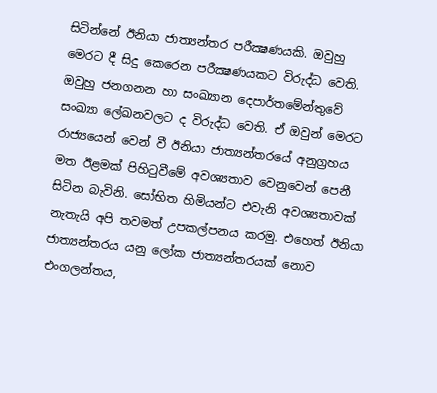සිටින්නේ ඊනියා ජාත්‍යන්තර පරීක්‍ෂණයකි. ඔවුහු මෙරට දී සිදු කෙරෙන පරීක්‍ෂණයකට විරුද්ධ වෙති. ඔවුහු ජනගනන හා සංඛ්‍යාන දෙපාර්තමේන්තුවේ සංඛ්‍යා ලේඛනවලට ද විරුද්ධ වෙති. ඒ ඔවුන් මෙරට රාජ්‍යයෙන් වෙන් වී ඊනියා ජාත්‍යන්තරයේ අනුග්‍රහය මත ඊළමක් පිහිටුවීමේ අවශ්‍යතාව වෙනුවෙන් පෙනී සිටින බැවිනි. සෝභිත හිමියන්ට එවැනි අවශ්‍යතාවක් නැතැයි අපි තවමත් උපකල්පනය කරමු. එහෙත් ඊනියා ජාත්‍යන්තරය යනු ලෝක ජාත්‍යන්තරයක් නොව එංගලන්තය,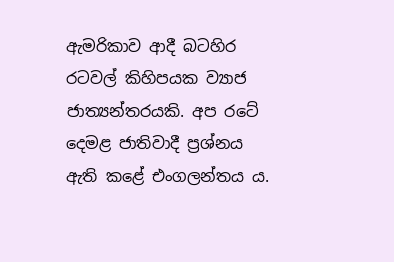ඇමරිකාව ආදී බටහිර රටවල් කිහිපයක ව්‍යාජ ජාත්‍යන්තරයකි. අප රටේ දෙමළ ජාතිවාදී ප්‍රශ්නය ඇති කළේ එංගලන්තය ය.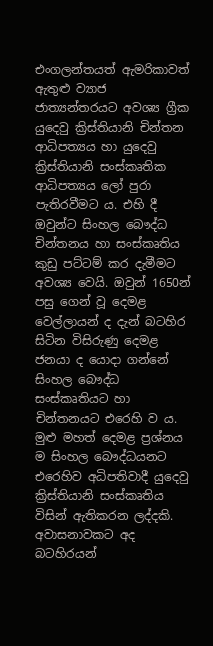එංගලන්තයත් ඇමරිකාවත් ඇතුළු ව්‍යාජ ජාත්‍යන්තරයට අවශ්‍ය ග්‍රීක යුදෙවු ක්‍රිස්තියානි චින්තන ආධිපත්‍යය හා යුදෙවු ක්‍රිස්තියානි සංස්කෘතික ආධිපත්‍යය ලෝ පුරා පැතිරවීමට ය. එහි දී ඔවුන්ට සිංහල බෞද්ධ චින්තනය හා සංස්කෘතිය කුඩු පට්ටම් කර දැමීමට අවශ්‍ය වෙයි. ඔවුන් 1650න් පසු ගෙන් වූ දෙමළ වෙල්ලායන් ද දැන් බටහිර සිටින විසිරුණු දෙමළ ජනයා ද යොදා ගන්නේ සිංහල බෞද්ධ සංස්කෘතියට හා චින්තනයට එරෙහි ව ය. මුළු මහත් දෙමළ ප්‍රශ්නය ම සිංහල බෞද්ධයනට එරෙහිව අධිපතිවාදී යුදෙවු ක්‍රිස්තියානි සංස්කෘතිය විසින් ඇතිකරන ලද්දකි. අවාසනාවකට අද බටහිරයන්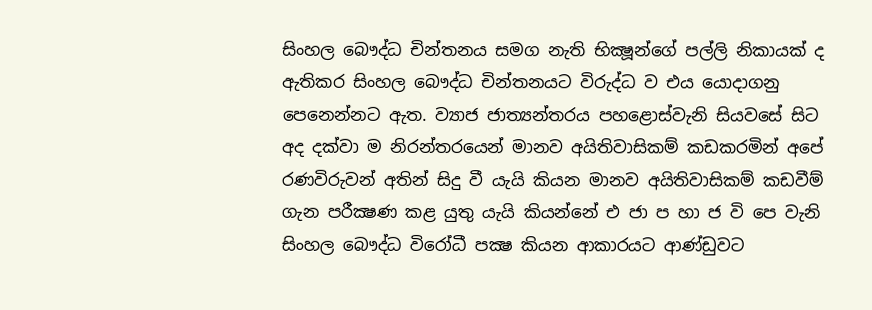සිංහල බෞද්ධ චින්තනය සමග නැති භික්‍ෂූන්ගේ පල්ලි නිකායක් ද ඇතිකර සිංහල බෞද්ධ චින්තනයට විරුද්ධ ව එය යොදාගනු පෙනෙන්නට ඇත. ව්‍යාජ ජාත්‍යන්තරය පහළොස්වැනි සියවසේ සිට අද දක්වා ම නිරන්තරයෙන් මානව අයිතිවාසිකම් කඩකරමින් අපේ රණවිරුවන් අතින් සිදු වී යැයි කියන මානව අයිතිවාසිකම් කඩවීම් ගැන පරීක්‍ෂණ කළ යුතු යැයි කියන්නේ එ ජා ප හා ජ වි පෙ වැනි සිංහල බෞද්ධ විරෝධී පක්‍ෂ කියන ආකාරයට ආණ්ඩුවට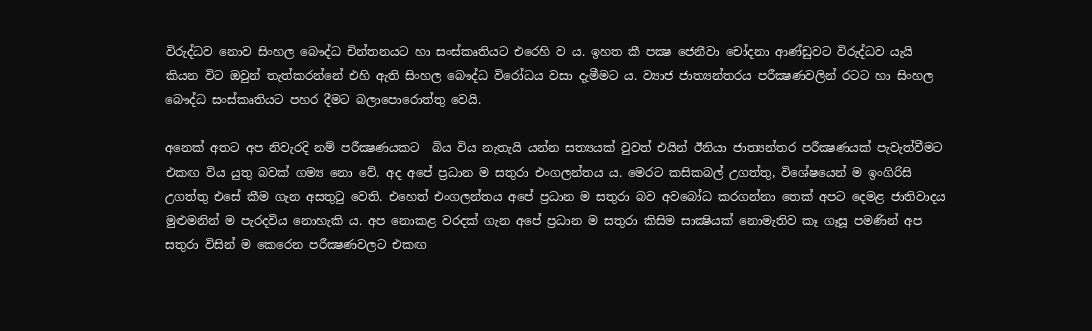විරුද්ධව නොව සිංහල බෞද්ධ චින්තනයට හා සංස්කෘතියට එරෙහි ව ය. ඉහත කී පක්‍ෂ ජෙනීවා චෝදනා ආණ්ඩුවට විරුද්ධව යැයි කියන විට ඔවුන් තැත්කරන්නේ එහි ඇති සිංහල බෞද්ධ විරෝධය වසා දැමීමට ය. ව්‍යාජ ජාත්‍යන්තරය පරීක්‍ෂණවලින් රටට හා සිංහල බෞද්ධ සංස්කෘතියට පහර දීමට බලාපොරොත්තු වෙයි.

අනෙක් අතට අප නිවැරදි නම් පරීක්‍ෂණයකට  බිය විය නැතැයි යන්න සත්‍යයක් වුවත් එයින් ඊනියා ජාත්‍යන්තර පරීක්‍ෂණයක් පැවැත්වීමට එකඟ විය යුතු බවක් ගම්‍ය නො වේ. අද අපේ ප්‍රධාන ම සතුරා එංගලන්තය ය. මෙරට කසිකබල් උගත්තු, විශේෂයෙන් ම ඉංගිරිසි උගත්තු එසේ කීම ගැන අසතුටු වෙති. එහෙත් එංගලන්තය අපේ ප්‍රධාන ම සතුරා බව අවබෝධ කරගන්නා තෙක් අපට දෙමළ ජාතිවාදය මුළුමනින් ම පැරදවිය නොහැකි ය. අප නොකළ වරදක් ගැන අපේ ප්‍රධාන ම සතුරා කිසිම සාක්‍ෂියක් නොමැතිව කෑ ගෑසූ පමණින් අප සතුරා විසින් ම කෙරෙන පරීක්‍ෂණවලට එකඟ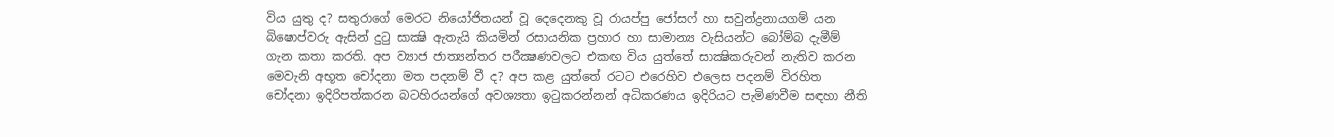විය යුතු ද? සතුරාගේ මෙරට නියෝජිතයන් වූ දෙදෙනකු වූ රායප්පු ජෝසෆ් හා සවුන්ද්‍රනායගම් යන බිෂොප්වරු ඇසින් දුටු සාක්‍ෂි ඇතැයි කියමින් රසායනික ප්‍රහාර හා සාමාන්‍ය වැසියන්ට බෝම්බ දැමීම් ගැන කතා කරති. අප ව්‍යාජ ජාත්‍යන්තර පරීක්‍ෂණවලට එකඟ විය යුත්තේ සාක්‍ෂිකරුවන් නැතිව කරන මෙවැනි අභූත චෝදනා මත පදනම් වී ද? අප කළ යුත්තේ රටට එරෙහිව එලෙස පදනම් විරහිත චෝදනා ඉදිරිපත්කරන බටහිරයන්ගේ අවශ්‍යතා ඉටුකරන්නන් අධිකරණය ඉදිරියට පැමිණවීම සඳහා නීති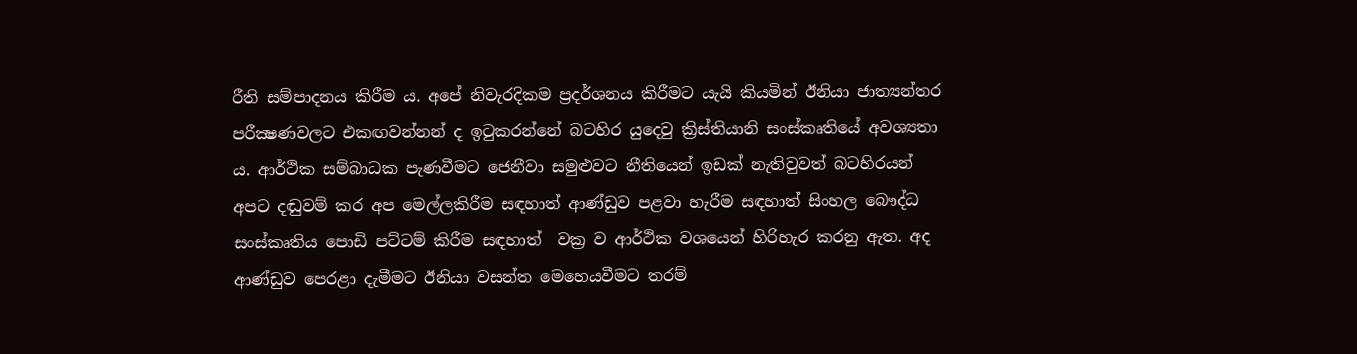රීති සම්පාදනය කිරීම ය. අපේ නිවැරදිකම ප්‍රදර්ශනය කිරීමට යැයි කියමින් ඊනියා ජාත්‍යන්තර පරීක්‍ෂණවලට එකඟවන්නන් ද ඉටුකරන්නේ බටහිර යුදෙවු ක්‍රිස්තියානි සංස්කෘතියේ අවශ්‍යතා ය. ආර්ථික සම්බාධක පැණවීමට ජෙනීවා සමුළුවට නීතියෙන් ඉඩක් නැතිවුවත් බටහිරයන් අපට දඬුවම් කර අප මෙල්ලකිරීම සඳහාත් ආණ්ඩුව පළවා හැරීම සඳහාත් සිංහල බෞද්ධ සංස්කෘතිය පොඩි පට්ටම් කිරීම සඳහාත්  වක්‍ර ව ආර්ථික වශයෙන් හිරිහැර කරනු ඇත. අද ආණ්ඩුව පෙරළා දැමීමට ඊනියා වසන්ත මෙහෙයවීමට තරම්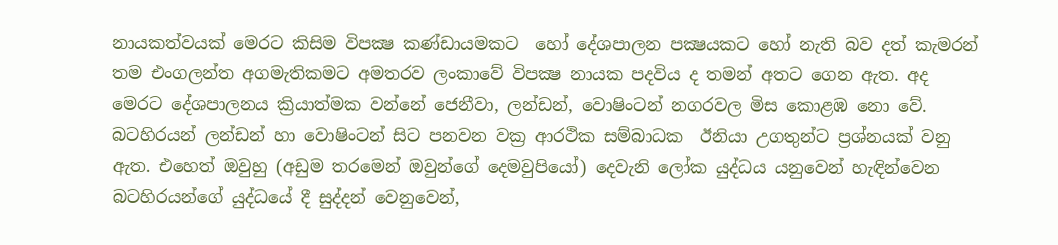නායකත්වයක් මෙරට කිසිම විපක්‍ෂ කණ්ඩායමකට  හෝ දේශපාලන පක්‍ෂයකට හෝ නැති බව දත් කැමරන් තම එංගලන්ත අගමැතිකමට අමතරව ලංකාවේ විපක්‍ෂ නායක පදවිය ද තමන් අතට ගෙන ඇත. අද මෙරට දේශපාලනය ක්‍රියාත්මක වන්නේ ජෙනීවා, ලන්ඩන්, වොෂිංටන් නගරවල මිස කොළඹ නො වේ.  බටහිරයන් ලන්ඩන් හා වොෂිංටන් සිට පනවන වක්‍ර ආරථික සම්බාධක  ඊනියා උගතුන්ට ප්‍රශ්නයක් වනු ඇත. එහෙත් ඔවුහු (අඩුම තරමෙන් ඔවුන්ගේ දෙමවුපියෝ) දෙවැනි ලෝක යුද්ධය යනුවෙන් හැඳින්වෙන බටහිරයන්ගේ යුද්ධයේ දී සුද්දන් වෙනුවෙන්,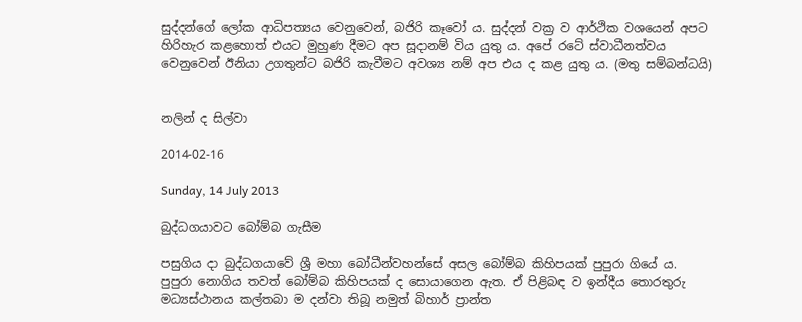සුද්දන්ගේ ලෝක ආධිපත්‍යය වෙනුවෙන්, බජිරි කෑවෝ ය. සුද්දන් වක්‍ර ව ආර්ථික වශයෙන් අපට හිරිහැර කළහොත් එයට මුහුණ දීමට අප සූදානම් විය යුතු ය. අපේ රටේ ස්වාධීනත්වය වෙනුවෙන් ඊනියා උගතුන්ට බජිරි කැවීමට අවශ්‍ය නම් අප එය ද කළ යුතු ය. (මතු සම්බන්ධයි)


නලින් ද සිල්වා

2014-02-16

Sunday, 14 July 2013

බුද්ධගයාවට බෝම්බ ගැසීම

පසුගිය දා බුද්ධගයාවේ ශ්‍රී මහා බෝධීන්වහන්සේ අසල බෝම්බ කිහිපයක් පුපුරා ගියේ ය. පුපුරා නොගිය තවත් බෝම්බ කිහිපයක් ද සොයාගෙන ඇත. ඒ පිළිබඳ ව ඉන්දීය තොරතුරු මධ්‍යස්ථානය කල්තබා ම දන්වා තිබූ නමුත් බිහාර් ප්‍රාන්ත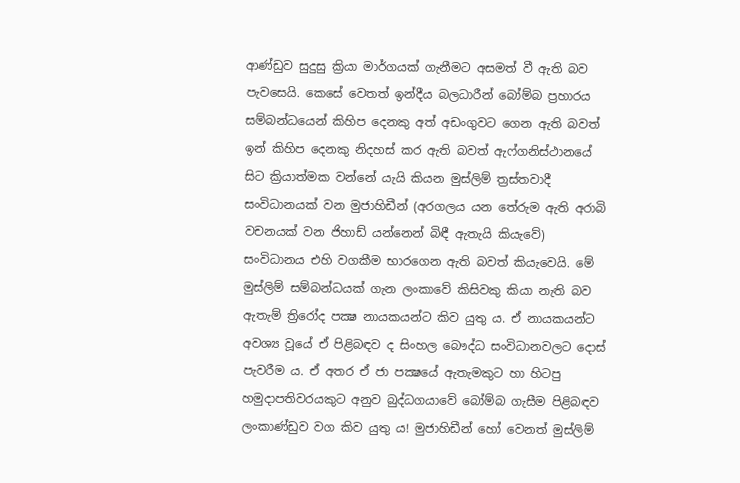ආණ්ඩුව සුදුසු ක්‍රියා මාර්ගයක් ගැනීමට අසමත් වී ඇති බව පැවසෙයි. කෙසේ වෙතත් ඉන්දීය බලධාරීන් බෝම්බ ප්‍රහාරය සම්බන්ධයෙන් කිහිප දෙනකු අත් අඩංගුවට ගෙන ඇති බවත් ඉන් කිහිප දෙනකු නිදහස් කර ඇති බවත් ඇෆ්ගනිස්ථානයේ සිට ක්‍රියාත්මක වන්නේ යැයි කියන මුස්ලිම් ත්‍රස්තවාදී සංවිධානයක් වන මුජාහිඩීන් (අරගලය යන තේරුම ඇති අරාබි වචනයක් වන ජිහාඩ් යන්නෙන් බිඳී ඇතැයි කියැවේ) සංවිධානය එහි වගකීම භාරගෙන ඇති බවත් කියැවෙයි. මේ මුස්ලිම් සම්බන්ධයක් ගැන ලංකාවේ කිසිවකු කියා නැති බව ඇතැම් ත්‍රිරෝද පක්‍ෂ නායකයන්ට කිව යුතු ය. ඒ නායකයන්ට අවශ්‍ය වූයේ ඒ පිළිබඳව ද සිංහල බෞද්ධ සංවිධානවලට දොස් පැවරීම ය. ඒ අතර ඒ ජා පක්‍ෂයේ ඇතැමකුට හා හිටපු හමුදාපතිවරයකුට අනුව බුද්ධගයාවේ බෝම්බ ගැසීම පිළිබඳව ලංකාණ්ඩුව වග කිව යුතු ය! මුජාහිඩීන් හෝ වෙනත් මුස්ලිම්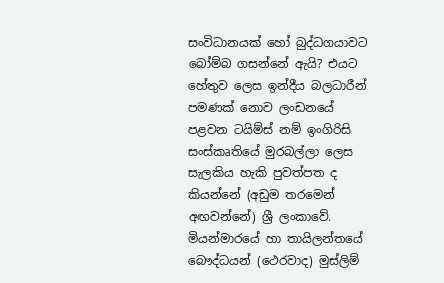සංවිධානයක් හෝ බුද්ධගයාවට බෝම්බ ගසන්නේ ඇයි? එයට හේතුව ලෙස ඉන්දීය බලධාරීන් පමණක් නොව ලංඩනයේ පළවන ටයිම්ස් නම් ඉංගිරිසි සංස්කෘතියේ මුරබල්ලා ලෙස සැලකිය හැකි පුවත්පත ද කියන්නේ (අඩුම තරමෙන් අඟවන්නේ) ශ්‍රී ලංකාවේ. මියන්මාරයේ හා තායිලන්තයේ බෞද්ධයන් (ථෙරවාද) මුස්ලිම්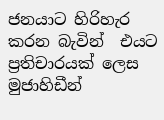ජනයාට හිරිහැර කරන බැවින්  එයට ප්‍රතිචාරයක් ලෙස මුජාහිඩීන්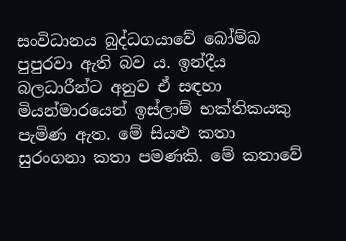සංවිධානය බුද්ධගයාවේ බෝම්බ පුපුරවා ඇති බව ය. ඉන්දීය බලධාරීන්ට අනුව ඒ සඳහා මියන්මාරයෙන් ඉස්ලාම් භක්තිකයකු පැමිණ ඇත. මේ සියළු කතා සුරංගනා කතා පමණකි. මේ කතාවේ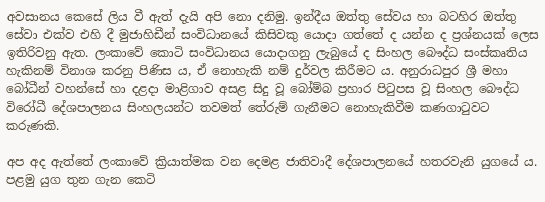අවසානය කෙසේ ලිය වී ඇත් දැයි අපි නො දනිමු. ඉන්දීය ඔත්තු සේවය හා බටහිර ඔත්තු සේවා එක්ව එහි දී මුජාහිඩීන් සංවිධානයේ කිසිවකු යොදා ගත්තේ ද යන්න ද ප්‍රශ්නයක් ලෙස ඉතිරිවනු ඇත. ලංකාවේ කොටි සංවිධානය යොදාගනු ලැබුයේ ද සිංහල බෞද්ධ සංස්කෘතිය හැකිනම් විනාශ කරනු පිණිස ය, ඒ නොහැකි නම් දුර්වල කිරීමට ය. අනුරාධපුර ශ්‍රී මහා බෝධීන් වහන්සේ හා දළදා මාළිගාව අසළ සිදු වූ බෝම්බ ප්‍රහාර පිටුපස වූ සිංහල බෞද්ධ විරෝධී දේශපාලනය සිංහලයන්ට තවමත් තේරුම් ගැනීමට නොහැකිවීම කණගාටුවට කරුණකි.

අප අද ඇත්තේ ලංකාවේ ක්‍රියාත්මක වන දෙමළ ජාතිවාදී දේශපාලනයේ හතරවැනි යුගයේ ය. පළමු යුග තුන ගැන කෙටි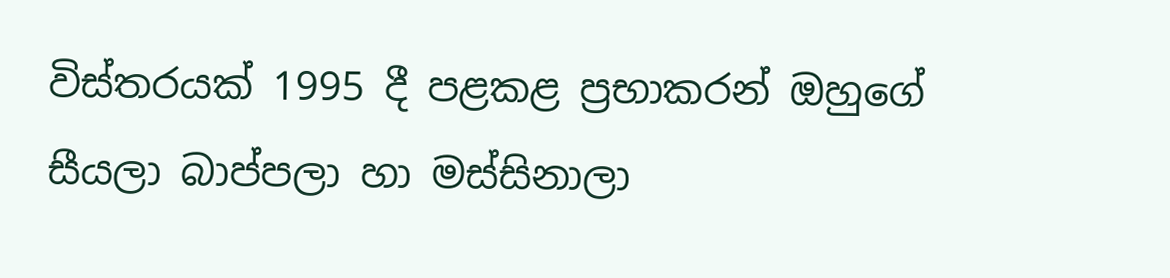විස්තරයක් 1995 දී පළකළ ප්‍රභාකරන් ඔහුගේ සීයලා බාප්පලා හා මස්සිනාලා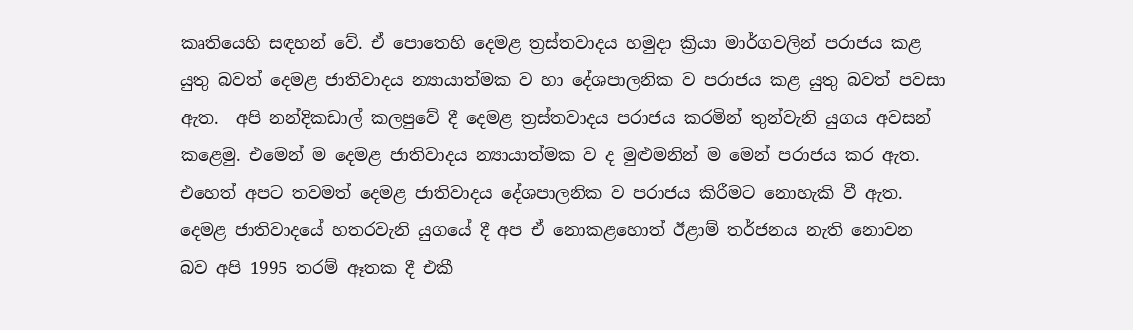කෘතියෙහි සඳහන් වේ. ඒ පොතෙහි දෙමළ ත්‍රස්තවාදය හමුදා ක්‍රියා මාර්ගවලින් පරාජය කළ යුතු බවත් දෙමළ ජාතිවාදය න්‍යායාත්මක ව හා දේශපාලනික ව පරාජය කළ යුතු බවත් පවසා ඇත.  අපි නන්දිකඩාල් කලපුවේ දී දෙමළ ත්‍රස්තවාදය පරාජය කරමින් තුන්වැනි යුගය අවසන් කළෙමු. එමෙන් ම දෙමළ ජාතිවාදය න්‍යායාත්මක ව ද මුළුමනින් ම මෙන් පරාජය කර ඇත. එහෙත් අපට තවමත් දෙමළ ජාතිවාදය දේශපාලනික ව පරාජය කිරීමට නොහැකි වී ඇත. දෙමළ ජාතිවාදයේ හතරවැනි යුගයේ දී අප ඒ නොකළහොත් ඊළාම් තර්ජනය නැති නොවන බව අපි 1995 තරම් ඈතක දී එකී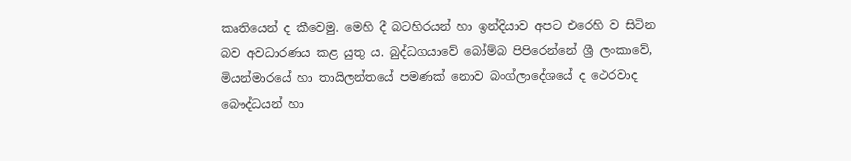කෘතියෙන් ද කීවෙමු. මෙහි දී බටහිරයන් හා ඉන්දියාව අපට එරෙහි ව සිටින බව අවධාරණය කළ යුතු ය. බුද්ධගයාවේ බෝම්බ පිපිරෙන්නේ ශ්‍රී ලංකාවේ, මියන්මාරයේ හා තායිලන්තයේ පමණක් නොව බංග්ලාදේශයේ ද ථෙරවාද බෞද්ධයන් හා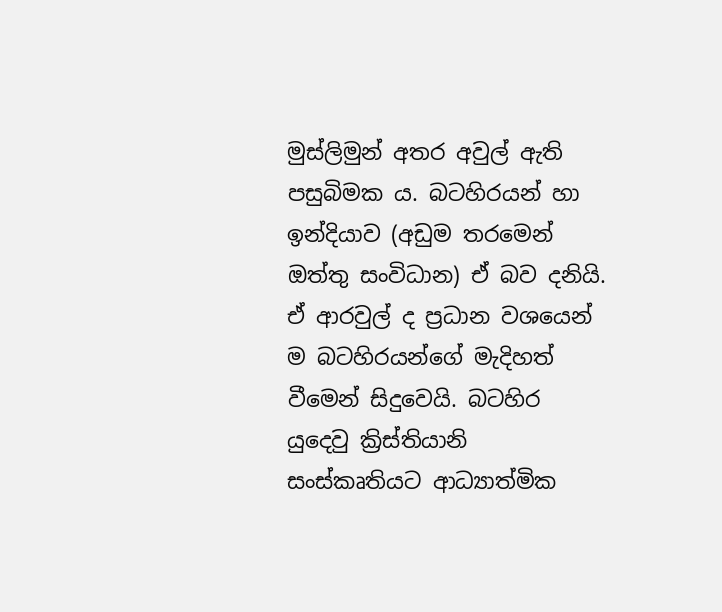මුස්ලිමුන් අතර අවුල් ඇති පසුබිමක ය. බටහිරයන් හා ඉන්දියාව (අඩුම තරමෙන් ඔත්තු සංවිධාන) ඒ බව දනියි. ඒ ආරවුල් ද ප්‍රධාන වශයෙන් ම බටහිරයන්ගේ මැදිහත් වීමෙන් සිදුවෙයි. බටහිර යුදෙවු ක්‍රිස්තියානි සංස්කෘතියට ආධ්‍යාත්මික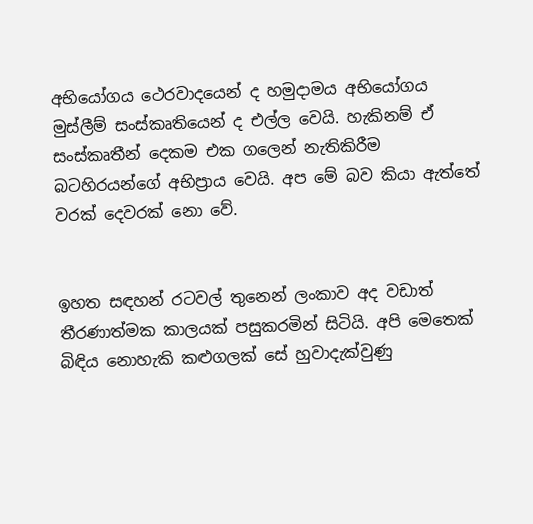අභියෝගය ථෙරවාදයෙන් ද හමුදාමය අභියෝගය මුස්ලීම් සංස්කෘතියෙන් ද එල්ල වෙයි. හැකිනම් ඒ සංස්කෘතීන් දෙකම එක ගලෙන් නැතිකිරීම බටහිරයන්ගේ අභිප්‍රාය වෙයි. අප මේ බව කියා ඇත්තේ වරක් දෙවරක් නො වේ.


ඉහත සඳහන් රටවල් තුනෙන් ලංකාව අද වඩාත් තීරණාත්මක කාලයක් පසුකරමින් සිටියි. අපි මෙතෙක් බිඳිය නොහැකි කළුගලක් සේ හුවාදැක්වුණු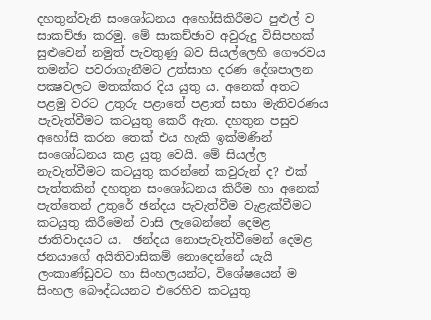දහතුන්වැනි සංශෝධනය අහෝසිකිරීමට පුළුල් ව සාකච්ඡා කරමු. මේ සාකච්ඡාව අවුරුදු විසිපහක් සුළුවෙන් නමුත් පැවතුණු බව සියල්ලෙහි ගෞරවය තමන්ට පවරාගැනීමට උත්සාහ දරණ දේශපාලන පක්‍ෂවලට මතක්කර දිය යුතු ය. අනෙක් අතට පළමු වරට උතුරු පළාතේ පළාත් සභා මැතිවරණය පැවැත්වීමට කටයුතු කෙරී ඇත. දහතුන පසුව අහෝසි කරන තෙක් එය හැකි ඉක්මණින් සංශෝධනය කළ යුතු වෙයි. මේ සියල්ල නැවැත්වීමට කටයුතු කරන්නේ කවුරුන් ද? එක් පැත්තකින් දහතුන සංශෝධනය කිරීම හා අනෙක් පැත්තෙන් උතුරේ ඡන්දය පැවැත්වීම වැළැක්වීමට කටයුතු කිරීමෙන් වාසි ලැබෙන්නේ දෙමළ ජාතිවාදයට ය.  ඡන්දය නොපැවැත්වීමෙන් දෙමළ ජනයාගේ අයිතිවාසිකම් නොදෙන්නේ යැයි ලංකාණ්ඩුවට හා සිංහලයන්ට, විශේෂයෙන් ම සිංහල බෞද්ධයනට එරෙහිව කටයුතු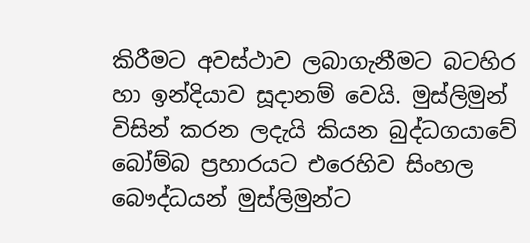කිරීමට අවස්ථාව ලබාගැනීමට බටහිර හා ඉන්දියාව සූදානම් වෙයි. මුස්ලිමුන් විසින් කරන ලදැයි කියන බුද්ධගයාවේ බෝම්බ ප්‍රහාරයට එරෙහිව සිංහල බෞද්ධයන් මුස්ලිමුන්ට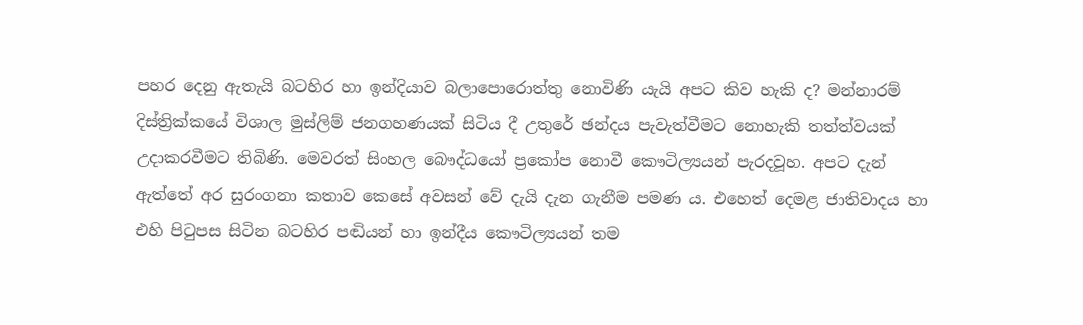පහර දෙනු ඇතැයි බටහිර හා ඉන්දියාව බලාපොරොත්තු නොවිණි යැයි අපට කිව හැකි ද? මන්නාරම් දිස්ත්‍රික්කයේ විශාල මුස්ලිම් ජනගහණයක් සිටිය දී උතුරේ ඡන්දය පැවැත්වීමට නොහැකි තත්ත්වයක් උදාකරවීමට තිබිණි. මෙවරත් සිංහල බෞද්ධයෝ ප්‍රකෝප නොවී කෞටිල්‍යයන් පැරදවූහ. අපට දැන් ඇත්තේ අර සුරංගනා කතාව කෙසේ අවසන් වේ දැයි දැන ගැනීම පමණ ය. එහෙත් දෙමළ ජාතිවාදය හා එහි පිටුපස සිටින බටහිර පඬියන් හා ඉන්දීය කෞටිල්‍යයන් තම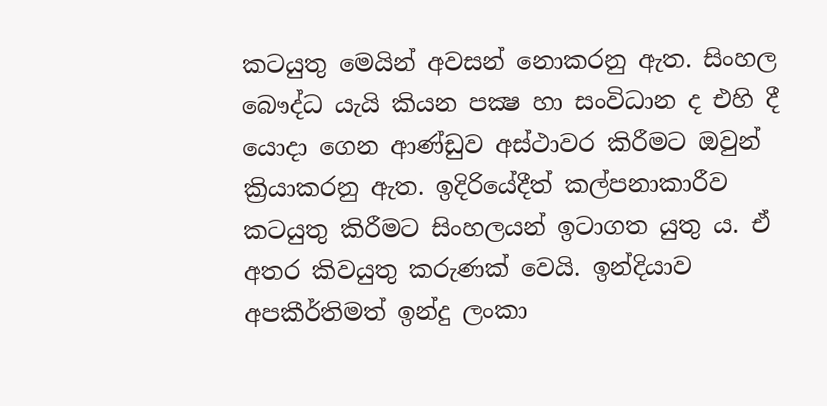කටයුතු මෙයින් අවසන් නොකරනු ඇත. සිංහල බෞද්ධ යැයි කියන පක්‍ෂ හා සංවිධාන ද එහි දී යොදා ගෙන ආණ්ඩුව අස්ථාවර කිරීමට ඔවුන් ක්‍රියාකරනු ඇත. ඉදිරියේදීත් කල්පනාකාරීව කටයුතු කිරීමට සිංහලයන් ඉටාගත යුතු ය. ඒ අතර කිවයුතු කරුණක් වෙයි. ඉන්දියාව අපකීර්තිමත් ඉන්දු ලංකා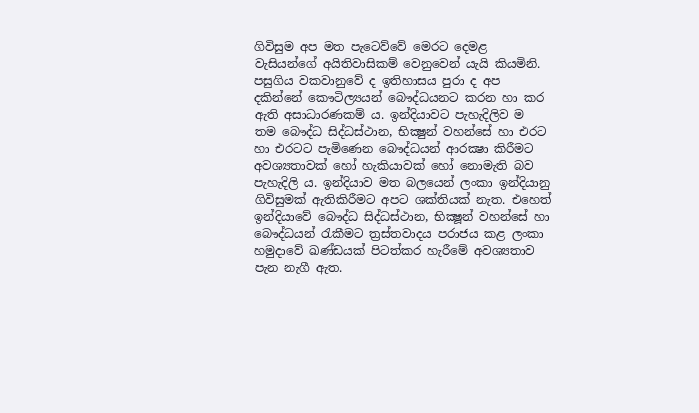ගිවිසුම අප මත පැටෙව්වේ මෙරට දෙමළ වැසියන්ගේ අයිතිවාසිකම් වෙනුවෙන් යැයි කියමිනි. පසුගිය වකවානුවේ ද ඉතිහාසය පුරා ද අප දකින්නේ කෞටිල්‍යයන් බෞද්ධයනට කරන හා කර ඇති අසාධාරණකම් ය. ඉන්දියාවට පැහැදිලිව ම තම බෞද්ධ සිද්ධස්ථාන, භික්‍ෂුන් වහන්සේ හා එරට හා එරටට පැමිණෙන බෞද්ධයන් ආරක්‍ෂා කිරීමට අවශ්‍යතාවක් හෝ හැකියාවක් හෝ නොමැති බව පැහැදිලි ය. ඉන්දියාව මත බලයෙන් ලංකා ඉන්දියානු ගිවිසුමක් ඇතිකිරීමට අපට ශක්තියක් නැත. එහෙත් ඉන්දියාවේ බෞද්ධ සිද්ධස්ථාන, භික්‍ෂූන් වහන්සේ හා බෞද්ධයන් රැකීමට ත්‍රස්තවාදය පරාජය කළ ලංකා හමුදාවේ ඛණ්ඩයක් පිටත්කර හැරීමේ අවශ්‍යතාව පැන නැගී ඇත.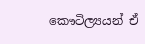කෞටිල්‍යයන් ඒ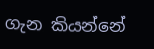ගැන කියන්නේ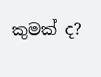කුමක් ද?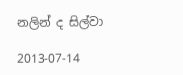නලින් ද සිල්වා

2013-07-14